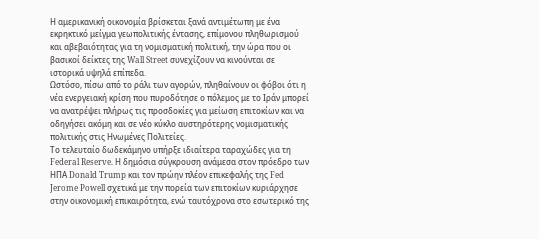Η αμερικανική οικονομία βρίσκεται ξανά αντιμέτωπη με ένα εκρηκτικό μείγμα γεωπολιτικής έντασης, επίμονου πληθωρισμού και αβεβαιότητας για τη νομισματική πολιτική, την ώρα που οι βασικοί δείκτες της Wall Street συνεχίζουν να κινούνται σε ιστορικά υψηλά επίπεδα.
Ωστόσο, πίσω από το ράλι των αγορών, πληθαίνουν οι φόβοι ότι η νέα ενεργειακή κρίση που πυροδότησε ο πόλεμος με το Ιράν μπορεί να ανατρέψει πλήρως τις προσδοκίες για μείωση επιτοκίων και να οδηγήσει ακόμη και σε νέο κύκλο αυστηρότερης νομισματικής πολιτικής στις Ηνωμένες Πολιτείες.
Το τελευταίο δωδεκάμηνο υπήρξε ιδιαίτερα ταραχώδες για τη Federal Reserve. Η δημόσια σύγκρουση ανάμεσα στον πρόεδρο των ΗΠΑ Donald Trump και τον πρώην πλέον επικεφαλής της Fed Jerome Powell σχετικά με την πορεία των επιτοκίων κυριάρχησε στην οικονομική επικαιρότητα, ενώ ταυτόχρονα στο εσωτερικό της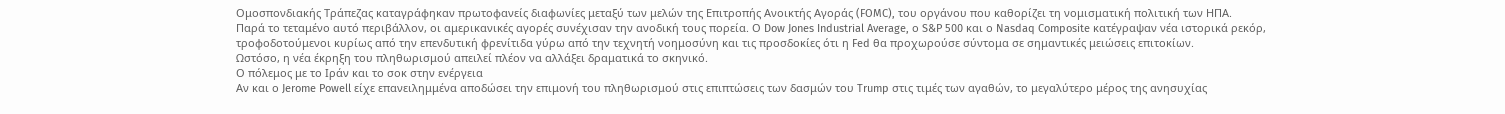Ομοσπονδιακής Τράπεζας καταγράφηκαν πρωτοφανείς διαφωνίες μεταξύ των μελών της Επιτροπής Ανοικτής Αγοράς (FOMC), του οργάνου που καθορίζει τη νομισματική πολιτική των ΗΠΑ.
Παρά το τεταμένο αυτό περιβάλλον, οι αμερικανικές αγορές συνέχισαν την ανοδική τους πορεία. Ο Dow Jones Industrial Average, ο S&P 500 και ο Nasdaq Composite κατέγραψαν νέα ιστορικά ρεκόρ, τροφοδοτούμενοι κυρίως από την επενδυτική φρενίτιδα γύρω από την τεχνητή νοημοσύνη και τις προσδοκίες ότι η Fed θα προχωρούσε σύντομα σε σημαντικές μειώσεις επιτοκίων.
Ωστόσο, η νέα έκρηξη του πληθωρισμού απειλεί πλέον να αλλάξει δραματικά το σκηνικό.
Ο πόλεμος με το Ιράν και το σοκ στην ενέργεια
Αν και ο Jerome Powell είχε επανειλημμένα αποδώσει την επιμονή του πληθωρισμού στις επιπτώσεις των δασμών του Trump στις τιμές των αγαθών, το μεγαλύτερο μέρος της ανησυχίας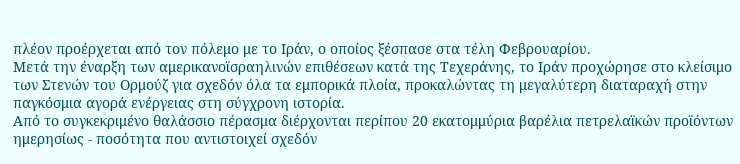πλέον προέρχεται από τον πόλεμο με το Ιράν, ο οποίος ξέσπασε στα τέλη Φεβρουαρίου.
Μετά την έναρξη των αμερικανοϊσραηλινών επιθέσεων κατά της Τεχεράνης, το Ιράν προχώρησε στο κλείσιμο των Στενών του Ορμούζ για σχεδόν όλα τα εμπορικά πλοία, προκαλώντας τη μεγαλύτερη διαταραχή στην παγκόσμια αγορά ενέργειας στη σύγχρονη ιστορία.
Από το συγκεκριμένο θαλάσσιο πέρασμα διέρχονται περίπου 20 εκατομμύρια βαρέλια πετρελαϊκών προϊόντων ημερησίως - ποσότητα που αντιστοιχεί σχεδόν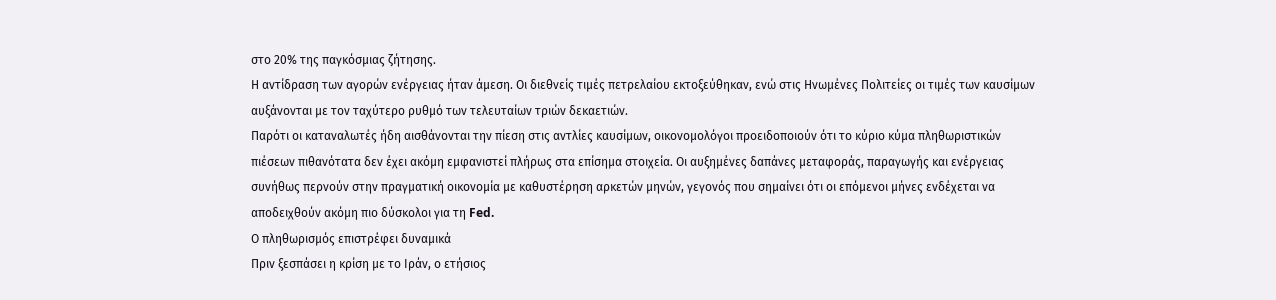στο 20% της παγκόσμιας ζήτησης.
Η αντίδραση των αγορών ενέργειας ήταν άμεση. Οι διεθνείς τιμές πετρελαίου εκτοξεύθηκαν, ενώ στις Ηνωμένες Πολιτείες οι τιμές των καυσίμων αυξάνονται με τον ταχύτερο ρυθμό των τελευταίων τριών δεκαετιών.
Παρότι οι καταναλωτές ήδη αισθάνονται την πίεση στις αντλίες καυσίμων, οικονομολόγοι προειδοποιούν ότι το κύριο κύμα πληθωριστικών πιέσεων πιθανότατα δεν έχει ακόμη εμφανιστεί πλήρως στα επίσημα στοιχεία. Οι αυξημένες δαπάνες μεταφοράς, παραγωγής και ενέργειας συνήθως περνούν στην πραγματική οικονομία με καθυστέρηση αρκετών μηνών, γεγονός που σημαίνει ότι οι επόμενοι μήνες ενδέχεται να αποδειχθούν ακόμη πιο δύσκολοι για τη Fed.
Ο πληθωρισμός επιστρέφει δυναμικά
Πριν ξεσπάσει η κρίση με το Ιράν, ο ετήσιος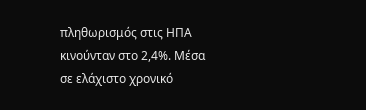πληθωρισμός στις ΗΠΑ κινούνταν στο 2,4%. Μέσα σε ελάχιστο χρονικό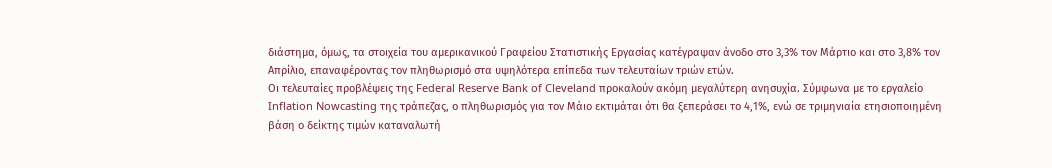διάστημα, όμως, τα στοιχεία του αμερικανικού Γραφείου Στατιστικής Εργασίας κατέγραψαν άνοδο στο 3,3% τον Μάρτιο και στο 3,8% τον Απρίλιο, επαναφέροντας τον πληθωρισμό στα υψηλότερα επίπεδα των τελευταίων τριών ετών.
Οι τελευταίες προβλέψεις της Federal Reserve Bank of Cleveland προκαλούν ακόμη μεγαλύτερη ανησυχία. Σύμφωνα με το εργαλείο Inflation Nowcasting της τράπεζας, ο πληθωρισμός για τον Μάιο εκτιμάται ότι θα ξεπεράσει το 4,1%, ενώ σε τριμηνιαία ετησιοποιημένη βάση ο δείκτης τιμών καταναλωτή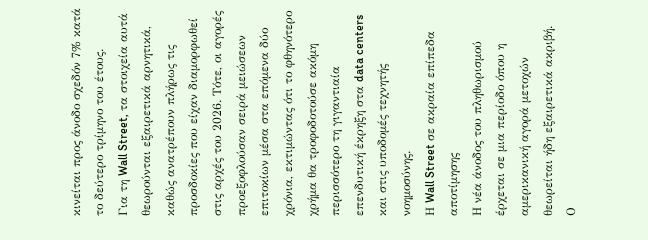κινείται προς άνοδο σχεδόν 7% κατά το δεύτερο τρίμηνο του έτους.
Για τη Wall Street, τα στοιχεία αυτά θεωρούνται εξαιρετικά αρνητικά, καθώς ανατρέπουν πλήρως τις προσδοκίες που είχαν διαμορφωθεί στις αρχές του 2026. Τότε, οι αγορές προεξοφλούσαν σειρά μειώσεων επιτοκίων μέσα στα επόμενα δύο χρόνια, εκτιμώντας ότι το φθηνότερο χρήμα θα τροφοδοτούσε ακόμη περισσότερο τη γιγαντιαία επενδυτική έκρηξη στα data centers και στις υποδομές τεχνητής νοημοσύνης.
Η Wall Street σε ακραία επίπεδα αποτίμησης
Η νέα άνοδος του πληθωρισμού έρχεται σε μια περίοδο όπου η αμερικανική αγορά μετοχών θεωρείται ήδη εξαιρετικά ακριβή.
Ο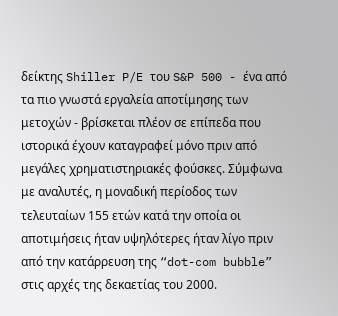δείκτης Shiller P/E του S&P 500 - ένα από τα πιο γνωστά εργαλεία αποτίμησης των μετοχών - βρίσκεται πλέον σε επίπεδα που ιστορικά έχουν καταγραφεί μόνο πριν από μεγάλες χρηματιστηριακές φούσκες. Σύμφωνα με αναλυτές, η μοναδική περίοδος των τελευταίων 155 ετών κατά την οποία οι αποτιμήσεις ήταν υψηλότερες ήταν λίγο πριν από την κατάρρευση της “dot-com bubble” στις αρχές της δεκαετίας του 2000.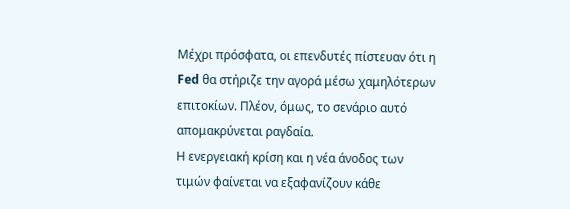Μέχρι πρόσφατα, οι επενδυτές πίστευαν ότι η Fed θα στήριζε την αγορά μέσω χαμηλότερων επιτοκίων. Πλέον, όμως, το σενάριο αυτό απομακρύνεται ραγδαία.
Η ενεργειακή κρίση και η νέα άνοδος των τιμών φαίνεται να εξαφανίζουν κάθε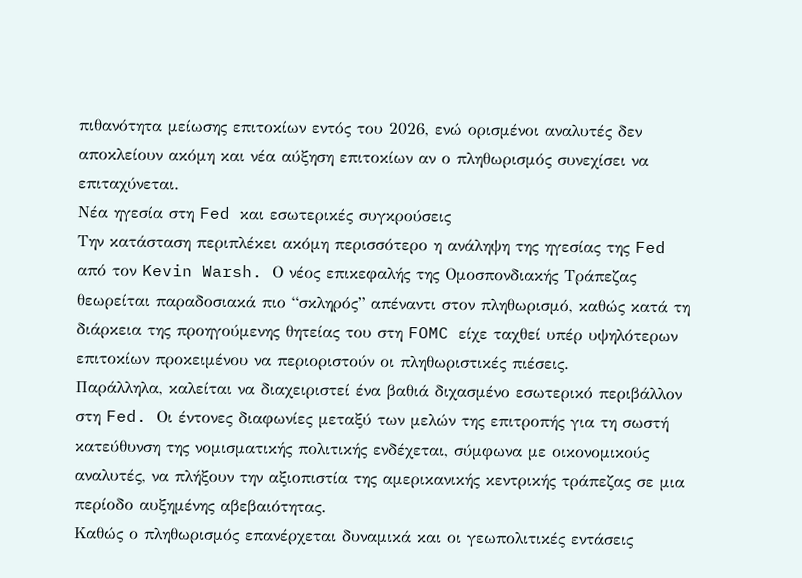πιθανότητα μείωσης επιτοκίων εντός του 2026, ενώ ορισμένοι αναλυτές δεν αποκλείουν ακόμη και νέα αύξηση επιτοκίων αν ο πληθωρισμός συνεχίσει να επιταχύνεται.
Νέα ηγεσία στη Fed και εσωτερικές συγκρούσεις
Την κατάσταση περιπλέκει ακόμη περισσότερο η ανάληψη της ηγεσίας της Fed από τον Kevin Warsh. Ο νέος επικεφαλής της Ομοσπονδιακής Τράπεζας θεωρείται παραδοσιακά πιο “σκληρός” απέναντι στον πληθωρισμό, καθώς κατά τη διάρκεια της προηγούμενης θητείας του στη FOMC είχε ταχθεί υπέρ υψηλότερων επιτοκίων προκειμένου να περιοριστούν οι πληθωριστικές πιέσεις.
Παράλληλα, καλείται να διαχειριστεί ένα βαθιά διχασμένο εσωτερικό περιβάλλον στη Fed. Οι έντονες διαφωνίες μεταξύ των μελών της επιτροπής για τη σωστή κατεύθυνση της νομισματικής πολιτικής ενδέχεται, σύμφωνα με οικονομικούς αναλυτές, να πλήξουν την αξιοπιστία της αμερικανικής κεντρικής τράπεζας σε μια περίοδο αυξημένης αβεβαιότητας.
Καθώς ο πληθωρισμός επανέρχεται δυναμικά και οι γεωπολιτικές εντάσεις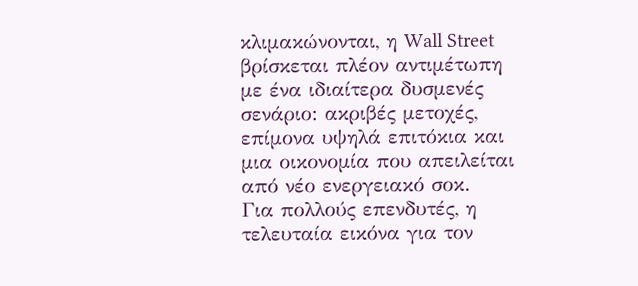κλιμακώνονται, η Wall Street βρίσκεται πλέον αντιμέτωπη με ένα ιδιαίτερα δυσμενές σενάριο: ακριβές μετοχές, επίμονα υψηλά επιτόκια και μια οικονομία που απειλείται από νέο ενεργειακό σοκ.
Για πολλούς επενδυτές, η τελευταία εικόνα για τον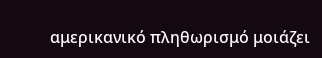αμερικανικό πληθωρισμό μοιάζει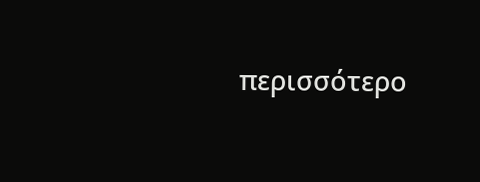περισσότερο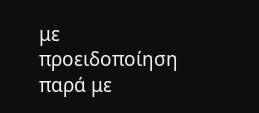με προειδοποίηση παρά με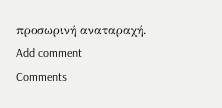προσωρινή αναταραχή.
Add comment
Comments